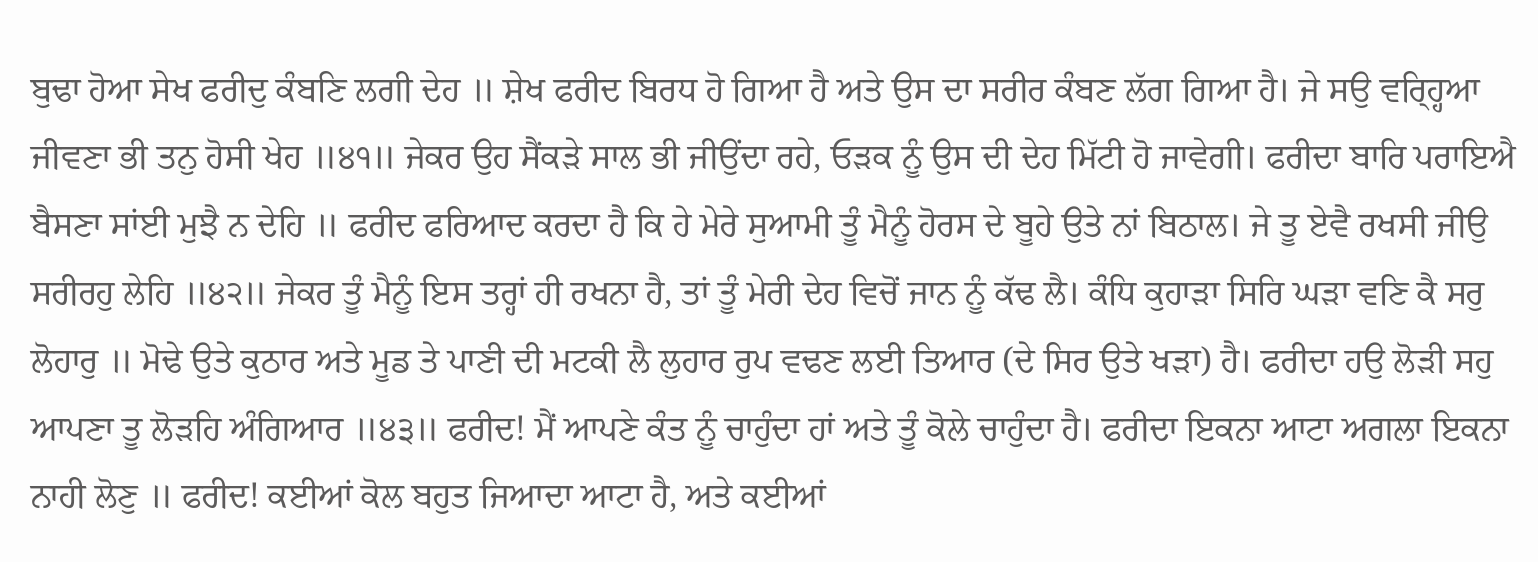ਬੁਢਾ ਹੋਆ ਸੇਖ ਫਰੀਦੁ ਕੰਬਣਿ ਲਗੀ ਦੇਹ ॥ ਸ਼ੇਖ ਫਰੀਦ ਬਿਰਧ ਹੋ ਗਿਆ ਹੈ ਅਤੇ ਉਸ ਦਾ ਸਰੀਰ ਕੰਬਣ ਲੱਗ ਗਿਆ ਹੈ। ਜੇ ਸਉ ਵਰ੍ਹ੍ਹਿਆ ਜੀਵਣਾ ਭੀ ਤਨੁ ਹੋਸੀ ਖੇਹ ॥੪੧॥ ਜੇਕਰ ਉਹ ਸੈਂਕੜੇ ਸਾਲ ਭੀ ਜੀਉਂਦਾ ਰਹੇ, ਓੜਕ ਨੂੰ ਉਸ ਦੀ ਦੇਹ ਮਿੱਟੀ ਹੋ ਜਾਵੇਗੀ। ਫਰੀਦਾ ਬਾਰਿ ਪਰਾਇਐ ਬੈਸਣਾ ਸਾਂਈ ਮੁਝੈ ਨ ਦੇਹਿ ॥ ਫਰੀਦ ਫਰਿਆਦ ਕਰਦਾ ਹੈ ਕਿ ਹੇ ਮੇਰੇ ਸੁਆਮੀ ਤੂੰ ਮੈਨੂੰ ਹੋਰਸ ਦੇ ਬੂਹੇ ਉਤੇ ਨਾਂ ਬਿਠਾਲ। ਜੇ ਤੂ ਏਵੈ ਰਖਸੀ ਜੀਉ ਸਰੀਰਹੁ ਲੇਹਿ ॥੪੨॥ ਜੇਕਰ ਤੂੰ ਮੈਨੂੰ ਇਸ ਤਰ੍ਹਾਂ ਹੀ ਰਖਨਾ ਹੈ, ਤਾਂ ਤੂੰ ਮੇਰੀ ਦੇਹ ਵਿਚੋਂ ਜਾਨ ਨੂੰ ਕੱਢ ਲੈ। ਕੰਧਿ ਕੁਹਾੜਾ ਸਿਰਿ ਘੜਾ ਵਣਿ ਕੈ ਸਰੁ ਲੋਹਾਰੁ ॥ ਮੋਢੇ ਉਤੇ ਕੁਠਾਰ ਅਤੇ ਮੂਡ ਤੇ ਪਾਣੀ ਦੀ ਮਟਕੀ ਲੈ ਲੁਹਾਰ ਰੁਪ ਵਢਣ ਲਈ ਤਿਆਰ (ਦੇ ਸਿਰ ਉਤੇ ਖੜਾ) ਹੈ। ਫਰੀਦਾ ਹਉ ਲੋੜੀ ਸਹੁ ਆਪਣਾ ਤੂ ਲੋੜਹਿ ਅੰਗਿਆਰ ॥੪੩॥ ਫਰੀਦ! ਮੈਂ ਆਪਣੇ ਕੰਤ ਨੂੰ ਚਾਹੁੰਦਾ ਹਾਂ ਅਤੇ ਤੂੰ ਕੋਲੇ ਚਾਹੁੰਦਾ ਹੈ। ਫਰੀਦਾ ਇਕਨਾ ਆਟਾ ਅਗਲਾ ਇਕਨਾ ਨਾਹੀ ਲੋਣੁ ॥ ਫਰੀਦ! ਕਈਆਂ ਕੋਲ ਬਹੁਤ ਜਿਆਦਾ ਆਟਾ ਹੈ, ਅਤੇ ਕਈਆਂ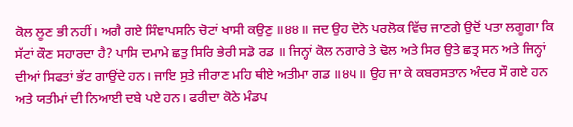ਕੋਲ ਲੂਣ ਭੀ ਨਹੀਂ। ਅਗੈ ਗਏ ਸਿੰਞਾਪਸਨਿ ਚੋਟਾਂ ਖਾਸੀ ਕਉਣੁ ॥੪੪॥ ਜਦ ਉਹ ਦੋਨੋ ਪਰਲੋਕ ਵਿੱਚ ਜਾਣਗੇ ਉਦੋਂ ਪਤਾ ਲਗੂਗਾ ਕਿ ਸੱਟਾਂ ਕੌਣ ਸਹਾਰਦਾ ਹੈ? ਪਾਸਿ ਦਮਾਮੇ ਛਤੁ ਸਿਰਿ ਭੇਰੀ ਸਡੋ ਰਡ ॥ ਜਿਨ੍ਹਾਂ ਕੋਲ ਨਗਾਰੇ ਤੇ ਢੋਲ ਅਤੇ ਸਿਰ ਉਤੇ ਛਤ੍ਰ ਸਨ ਅਤੇ ਜਿਨ੍ਹਾਂ ਦੀਆਂ ਸਿਫਤਾਂ ਭੱਟ ਗਾਉਂਦੇ ਹਨ। ਜਾਇ ਸੁਤੇ ਜੀਰਾਣ ਮਹਿ ਥੀਏ ਅਤੀਮਾ ਗਡ ॥੪੫॥ ਉਹ ਜਾ ਕੇ ਕਬਰਸਤਾਨ ਅੰਦਰ ਸੌ ਗਏ ਹਨ ਅਤੇ ਯਤੀਮਾਂ ਦੀ ਨਿਆਈ ਦਬੇ ਪਏ ਹਨ। ਫਰੀਦਾ ਕੋਠੇ ਮੰਡਪ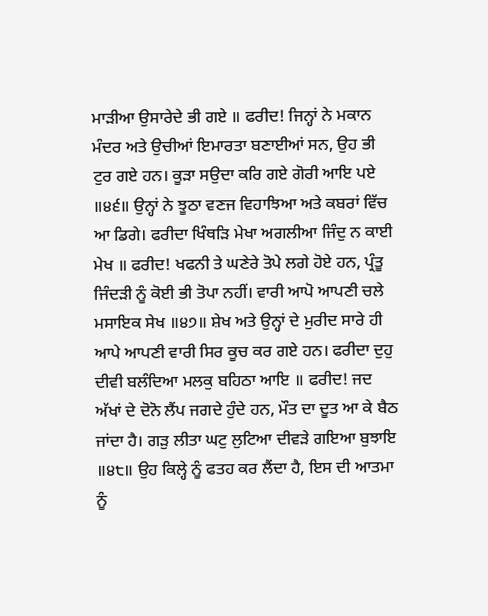ਮਾੜੀਆ ਉਸਾਰੇਦੇ ਭੀ ਗਏ ॥ ਫਰੀਦ! ਜਿਨ੍ਹਾਂ ਨੇ ਮਕਾਨ ਮੰਦਰ ਅਤੇ ਉਚੀਆਂ ਇਮਾਰਤਾ ਬਣਾਈਆਂ ਸਨ, ਉਹ ਭੀ ਟੁਰ ਗਏ ਹਨ। ਕੂੜਾ ਸਉਦਾ ਕਰਿ ਗਏ ਗੋਰੀ ਆਇ ਪਏ ॥੪੬॥ ਉਨ੍ਹਾਂ ਨੇ ਝੂਠਾ ਵਣਜ ਵਿਹਾਝਿਆ ਅਤੇ ਕਬਰਾਂ ਵਿੱਚ ਆ ਡਿਗੇ। ਫਰੀਦਾ ਖਿੰਥੜਿ ਮੇਖਾ ਅਗਲੀਆ ਜਿੰਦੁ ਨ ਕਾਈ ਮੇਖ ॥ ਫਰੀਦ! ਖਫਨੀ ਤੇ ਘਣੇਰੇ ਤੋਪੇ ਲਗੇ ਹੋਏ ਹਨ, ਪ੍ਰੰਤੂ ਜਿੰਦੜੀ ਨੂੰ ਕੋਈ ਭੀ ਤੋਪਾ ਨਹੀਂ। ਵਾਰੀ ਆਪੋ ਆਪਣੀ ਚਲੇ ਮਸਾਇਕ ਸੇਖ ॥੪੭॥ ਸ਼ੇਖ ਅਤੇ ਉਨ੍ਹਾਂ ਦੇ ਮੁਰੀਦ ਸਾਰੇ ਹੀ ਆਪੇ ਆਪਣੀ ਵਾਰੀ ਸਿਰ ਕੂਚ ਕਰ ਗਏ ਹਨ। ਫਰੀਦਾ ਦੁਹੁ ਦੀਵੀ ਬਲੰਦਿਆ ਮਲਕੁ ਬਹਿਠਾ ਆਇ ॥ ਫਰੀਦ! ਜਦ ਅੱਖਾਂ ਦੇ ਦੋਨੋ ਲੈਂਪ ਜਗਦੇ ਹੁੰਦੇ ਹਨ, ਮੌਤ ਦਾ ਦੂਤ ਆ ਕੇ ਬੈਠ ਜਾਂਦਾ ਹੈ। ਗੜੁ ਲੀਤਾ ਘਟੁ ਲੁਟਿਆ ਦੀਵੜੇ ਗਇਆ ਬੁਝਾਇ ॥੪੮॥ ਉਹ ਕਿਲ੍ਹੇ ਨੂੰ ਫਤਹ ਕਰ ਲੈਂਦਾ ਹੈ, ਇਸ ਦੀ ਆਤਮਾ ਨੂੰ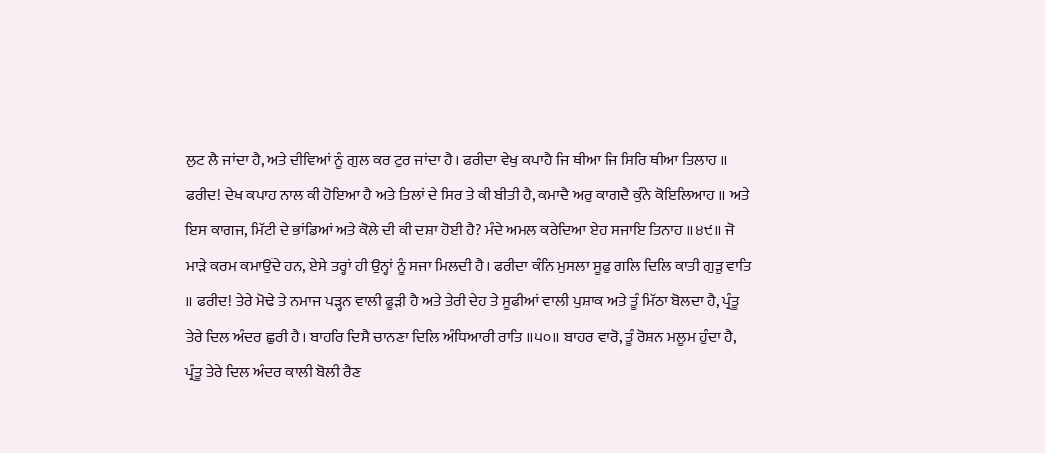ਲੁਟ ਲੈ ਜਾਂਦਾ ਹੈ, ਅਤੇ ਦੀਵਿਆਂ ਨੂੰ ਗੁਲ ਕਰ ਟੁਰ ਜਾਂਦਾ ਹੈ। ਫਰੀਦਾ ਵੇਖੁ ਕਪਾਹੈ ਜਿ ਥੀਆ ਜਿ ਸਿਰਿ ਥੀਆ ਤਿਲਾਹ ॥ ਫਰੀਦ! ਦੇਖ ਕਪਾਹ ਨਾਲ ਕੀ ਹੋਇਆ ਹੈ ਅਤੇ ਤਿਲਾਂ ਦੇ ਸਿਰ ਤੇ ਕੀ ਬੀਤੀ ਹੈ, ਕਮਾਦੈ ਅਰੁ ਕਾਗਦੈ ਕੁੰਨੇ ਕੋਇਲਿਆਹ ॥ ਅਤੇ ਇਸ ਕਾਗਜ, ਮਿੱਟੀ ਦੇ ਭਾਂਡਿਆਂ ਅਤੇ ਕੋਲੇ ਦੀ ਕੀ ਦਸ਼ਾ ਹੋਈ ਹੈ? ਮੰਦੇ ਅਮਲ ਕਰੇਦਿਆ ਏਹ ਸਜਾਇ ਤਿਨਾਹ ॥੪੯॥ ਜੋ ਮਾੜੇ ਕਰਮ ਕਮਾਉਂਦੇ ਹਨ, ਏਸੇ ਤਰ੍ਹਾਂ ਹੀ ਉਨ੍ਹਾਂ ਨੂੰ ਸਜਾ ਮਿਲਦੀ ਹੈ। ਫਰੀਦਾ ਕੰਨਿ ਮੁਸਲਾ ਸੂਫੁ ਗਲਿ ਦਿਲਿ ਕਾਤੀ ਗੁੜੁ ਵਾਤਿ ॥ ਫਰੀਦ! ਤੇਰੇ ਮੋਢੇ ਤੇ ਨਮਾਜ ਪੜ੍ਹਨ ਵਾਲੀ ਫੂੜੀ ਹੈ ਅਤੇ ਤੇਰੀ ਦੇਹ ਤੇ ਸੂਫੀਆਂ ਵਾਲੀ ਪੁਸ਼ਾਕ ਅਤੇ ਤੂੰ ਮਿੱਠਾ ਬੋਲਦਾ ਹੈ, ਪ੍ਰੰਤੂ ਤੇਰੇ ਦਿਲ ਅੰਦਰ ਛੁਰੀ ਹੈ। ਬਾਹਰਿ ਦਿਸੈ ਚਾਨਣਾ ਦਿਲਿ ਅੰਧਿਆਰੀ ਰਾਤਿ ॥੫੦॥ ਬਾਹਰ ਵਾਰੋ, ਤੂੰ ਰੋਸ਼ਨ ਮਲੂਮ ਹੁੰਦਾ ਹੈ, ਪ੍ਰੰਤੂ ਤੇਰੇ ਦਿਲ ਅੰਦਰ ਕਾਲੀ ਬੋਲੀ ਰੈਣ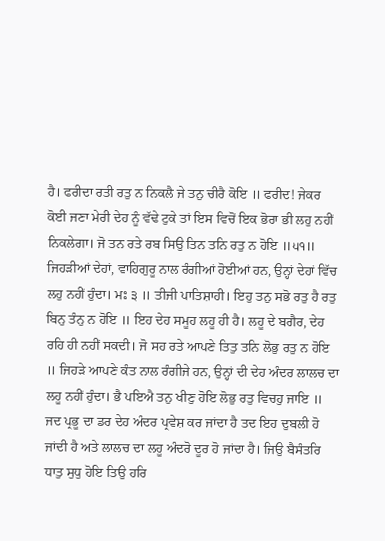ਹੈ। ਫਰੀਦਾ ਰਤੀ ਰਤੁ ਨ ਨਿਕਲੈ ਜੇ ਤਨੁ ਚੀਰੈ ਕੋਇ ॥ ਫਰੀਦ! ਜੇਕਰ ਕੋਈ ਜਣਾ ਮੇਰੀ ਦੇਹ ਨੂੰ ਵੱਢੇ ਟੁਕੇ ਤਾਂ ਇਸ ਵਿਚੋਂ ਇਕ ਭੋਰਾ ਭੀ ਲਹੁ ਨਹੀਂ ਨਿਕਲੇਗਾ। ਜੋ ਤਨ ਰਤੇ ਰਬ ਸਿਉ ਤਿਨ ਤਨਿ ਰਤੁ ਨ ਹੋਇ ॥੫੧॥ ਜਿਹੜੀਆਂ ਦੇਹਾਂ, ਵਾਹਿਗੁਰੂ ਨਾਲ ਰੰਗੀਆਂ ਹੋਈਆਂ ਹਨ, ਉਨ੍ਹਾਂ ਦੇਹਾਂ ਵਿੱਚ ਲਹੁ ਨਹੀਂ ਹੁੰਦਾ। ਮਃ ੩ ॥ ਤੀਜੀ ਪਾਤਿਸ਼ਾਹੀ। ਇਹੁ ਤਨੁ ਸਭੋ ਰਤੁ ਹੈ ਰਤੁ ਬਿਨੁ ਤੰਨੁ ਨ ਹੋਇ ॥ ਇਹ ਦੇਹ ਸਮੂਹ ਲਹੂ ਹੀ ਹੈ। ਲਹੂ ਦੇ ਬਗੈਰ, ਦੇਹ ਰਹਿ ਹੀ ਨਹੀਂ ਸਕਦੀ। ਜੋ ਸਹ ਰਤੇ ਆਪਣੇ ਤਿਤੁ ਤਨਿ ਲੋਭੁ ਰਤੁ ਨ ਹੋਇ ॥ ਜਿਹੜੇ ਆਪਣੇ ਕੰਤ ਨਾਲ ਰੰਗੀਜੇ ਹਨ, ਉਨ੍ਹਾਂ ਦੀ ਦੇਹ ਅੰਦਰ ਲਾਲਚ ਦਾ ਲਹੂ ਨਹੀਂ ਹੁੰਦਾ। ਭੈ ਪਇਐ ਤਨੁ ਖੀਣੁ ਹੋਇ ਲੋਭੁ ਰਤੁ ਵਿਚਹੁ ਜਾਇ ॥ ਜਦ ਪ੍ਰਭੂ ਦਾ ਡਰ ਦੇਹ ਅੰਦਰ ਪ੍ਰਵੇਸ਼ ਕਰ ਜਾਂਦਾ ਹੈ ਤਦ ਇਹ ਦੁਬਲੀ ਹੋ ਜਾਂਦੀ ਹੈ ਅਤੇ ਲਾਲਚ ਦਾ ਲਹੂ ਅੰਦਰੋ ਦੂਰ ਹੋ ਜਾਂਦਾ ਹੈ। ਜਿਉ ਬੈਸੰਤਰਿ ਧਾਤੁ ਸੁਧੁ ਹੋਇ ਤਿਉ ਹਰਿ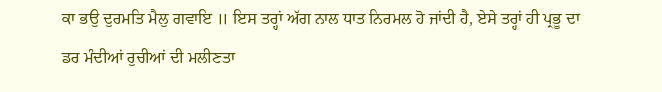ਕਾ ਭਉ ਦੁਰਮਤਿ ਮੈਲੁ ਗਵਾਇ ॥ ਇਸ ਤਰ੍ਹਾਂ ਅੱਗ ਨਾਲ ਧਾਤ ਨਿਰਮਲ ਹੋ ਜਾਂਦੀ ਹੈ, ਏਸੇ ਤਰ੍ਹਾਂ ਹੀ ਪ੍ਰਭੂ ਦਾ ਡਰ ਮੰਦੀਆਂ ਰੁਚੀਆਂ ਦੀ ਮਲੀਣਤਾ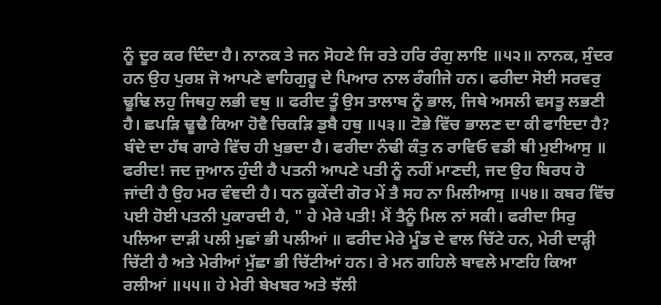ਨੂੰ ਦੂਰ ਕਰ ਦਿੰਦਾ ਹੈ। ਨਾਨਕ ਤੇ ਜਨ ਸੋਹਣੇ ਜਿ ਰਤੇ ਹਰਿ ਰੰਗੁ ਲਾਇ ॥੫੨॥ ਨਾਨਕ, ਸੁੰਦਰ ਹਨ ਉਹ ਪੁਰਸ਼ ਜੋ ਆਪਣੇ ਵਾਹਿਗੁਰੂ ਦੇ ਪਿਆਰ ਨਾਲ ਰੰਗੀਜੇ ਹਨ। ਫਰੀਦਾ ਸੋਈ ਸਰਵਰੁ ਢੂਢਿ ਲਹੁ ਜਿਥਹੁ ਲਭੀ ਵਥੁ ॥ ਫਰੀਦ ਤੂੰ ਉਸ ਤਾਲਾਬ ਨੂੰ ਭਾਲ, ਜਿਥੇ ਅਸਲੀ ਵਸਤੂ ਲਭਣੀ ਹੈ। ਛਪੜਿ ਢੂਢੈ ਕਿਆ ਹੋਵੈ ਚਿਕੜਿ ਡੁਬੈ ਹਥੁ ॥੫੩॥ ਟੋਭੇ ਵਿੱਚ ਭਾਲਣ ਦਾ ਕੀ ਫਾਇਦਾ ਹੈ? ਬੰਦੇ ਦਾ ਹੱਥ ਗਾਰੇ ਵਿੱਚ ਹੀ ਖੁਭਦਾ ਹੈ। ਫਰੀਦਾ ਨੰਢੀ ਕੰਤੁ ਨ ਰਾਵਿਓ ਵਡੀ ਥੀ ਮੁਈਆਸੁ ॥ ਫਰੀਦ! ਜਦ ਜੁਆਨ ਹੁੰਦੀ ਹੈ ਪਤਨੀ ਆਪਣੇ ਪਤੀ ਨੂੰ ਨਹੀਂ ਮਾਣਦੀ, ਜਦ ਉਹ ਬਿਰਧ ਹੋ ਜਾਂਦੀ ਹੈ ਉਹ ਮਰ ਵੰਞਦੀ ਹੈ। ਧਨ ਕੂਕੇਂਦੀ ਗੋਰ ਮੇਂ ਤੈ ਸਹ ਨਾ ਮਿਲੀਆਸੁ ॥੫੪॥ ਕਬਰ ਵਿੱਚ ਪਈ ਹੋਈ ਪਤਨੀ ਪੁਕਾਰਦੀ ਹੈ, " ਹੇ ਮੇਰੇ ਪਤੀ! ਮੈਂ ਤੈਨੂੰ ਮਿਲ ਨਾਂ ਸਕੀ। ਫਰੀਦਾ ਸਿਰੁ ਪਲਿਆ ਦਾੜੀ ਪਲੀ ਮੁਛਾਂ ਭੀ ਪਲੀਆਂ ॥ ਫਰੀਦ ਮੇਰੇ ਮੂੰਡ ਦੇ ਵਾਲ ਚਿੱਟੇ ਹਨ, ਮੇਰੀ ਦਾੜ੍ਹੀ ਚਿੱਟੀ ਹੈ ਅਤੇ ਮੇਰੀਆਂ ਮੁੱਛਾ ਭੀ ਚਿੱਟੀਆਂ ਹਨ। ਰੇ ਮਨ ਗਹਿਲੇ ਬਾਵਲੇ ਮਾਣਹਿ ਕਿਆ ਰਲੀਆਂ ॥੫੫॥ ਹੇ ਮੇਰੀ ਬੇਖਬਰ ਅਤੇ ਝੱਲੀ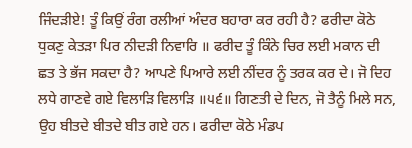ਜਿੰਦੜੀਏ! ਤੂੰ ਕਿਉਂ ਰੰਗ ਰਲੀਆਂ ਅੰਦਰ ਬਹਾਰਾ ਕਰ ਰਹੀ ਹੈ? ਫਰੀਦਾ ਕੋਠੇ ਧੁਕਣੁ ਕੇਤੜਾ ਪਿਰ ਨੀਦੜੀ ਨਿਵਾਰਿ ॥ ਫਰੀਦ ਤੂੰ ਕਿੰਨੇ ਚਿਰ ਲਈ ਮਕਾਨ ਦੀ ਛਤ ਤੇ ਭੱਜ ਸਕਦਾ ਹੈ? ਆਪਣੇ ਪਿਆਰੇ ਲਈ ਨੀਂਦਰ ਨੂੰ ਤਰਕ ਕਰ ਦੇ। ਜੋ ਦਿਹ ਲਧੇ ਗਾਣਵੇ ਗਏ ਵਿਲਾੜਿ ਵਿਲਾੜਿ ॥੫੬॥ ਗਿਣਤੀ ਦੇ ਦਿਨ, ਜੋ ਤੈਨੂੰ ਮਿਲੇ ਸਨ, ਉਹ ਬੀਤਦੇ ਬੀਤਦੇ ਬੀਤ ਗਏ ਹਨ। ਫਰੀਦਾ ਕੋਠੇ ਮੰਡਪ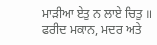ਮਾੜੀਆ ਏਤੁ ਨ ਲਾਏ ਚਿਤੁ ॥ ਫਰੀਦ ਮਕਾਨ, ਮਦਰ ਅਤੇ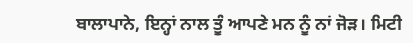ਬਾਲਾਪਾਨੇ, ਇਨ੍ਹਾਂ ਨਾਲ ਤੂੰ ਆਪਣੇ ਮਨ ਨੂੰ ਨਾਂ ਜੋੜ। ਮਿਟੀ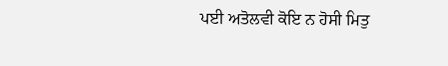ਪਈ ਅਤੋਲਵੀ ਕੋਇ ਨ ਹੋਸੀ ਮਿਤੁ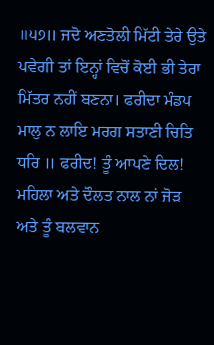॥੫੭॥ ਜਦੋ ਅਣਤੋਲੀ ਮਿੱਟੀ ਤੇਰੇ ਉਤੇ ਪਵੇਗੀ ਤਾਂ ਇਨ੍ਹਾਂ ਵਿਚੋਂ ਕੋਈ ਭੀ ਤੇਰਾ ਮਿੱਤਰ ਨਹੀਂ ਬਣਨਾ। ਫਰੀਦਾ ਮੰਡਪ ਮਾਲੁ ਨ ਲਾਇ ਮਰਗ ਸਤਾਣੀ ਚਿਤਿ ਧਰਿ ॥ ਫਰੀਦ! ਤੂੰ ਆਪਣੇ ਦਿਲ! ਮਹਿਲਾ ਅਤੇ ਦੌਲਤ ਨਾਲ ਨਾਂ ਜੋੜ ਅਤੇ ਤੂੰ ਬਲਵਾਨ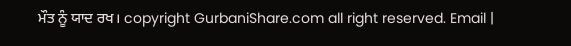ਮੌਤ ਨੂੰ ਯਾਦ ਰਖ। copyright GurbaniShare.com all right reserved. Email |